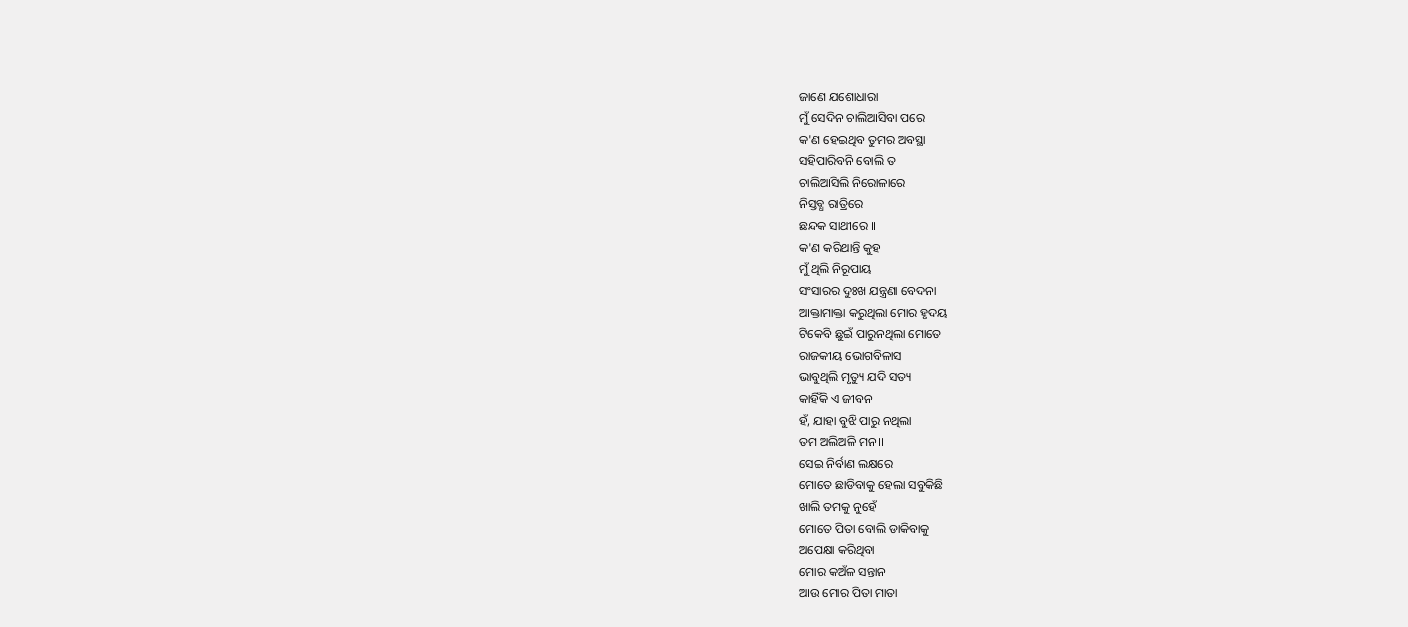ଜାଣେ ଯଶୋଧାରା
ମୁଁ ସେଦିନ ଚାଲିଆସିବା ପରେ
କ'ଣ ହେଇଥିବ ତୁମର ଅବସ୍ଥା
ସହିପାରିବନି ବୋଲି ତ
ଚାଲିଆସିଲି ନିରୋଳାରେ
ନିସ୍ତବ୍ଧ ରାତ୍ରିରେ
ଛନ୍ଦକ ସାଥୀରେ ।।
କ'ଣ କରିଥାନ୍ତି କୁହ
ମୁଁ ଥିଲି ନିରୂପାୟ
ସଂସାରର ଦୁଃଖ ଯନ୍ତ୍ରଣା ବେଦନା
ଆକ୍ତାମାକ୍ତା କରୁଥିଲା ମୋର ହୃଦୟ
ଟିକେବି ଛୁଇଁ ପାରୁନଥିଲା ମୋତେ
ରାଜକୀୟ ଭୋଗବିଳାସ
ଭାବୁଥିଲି ମୃତ୍ୟୁ ଯଦି ସତ୍ୟ
କାହିଁକି ଏ ଜୀବନ
ହଁ, ଯାହା ବୁଝି ପାରୁ ନଥିଲା
ତମ ଅଲିଅଳି ମନ।।
ସେଇ ନିର୍ବାଣ ଲକ୍ଷରେ
ମୋତେ ଛାଡିବାକୁ ହେଲା ସବୁକିଛି
ଖାଲି ତମକୁ ନୁହେଁ
ମୋତେ ପିତା ବୋଲି ଡାକିବାକୁ
ଅପେକ୍ଷା କରିଥିବା
ମୋର କଅଁଳ ସନ୍ତାନ
ଆଉ ମୋର ପିତା ମାତା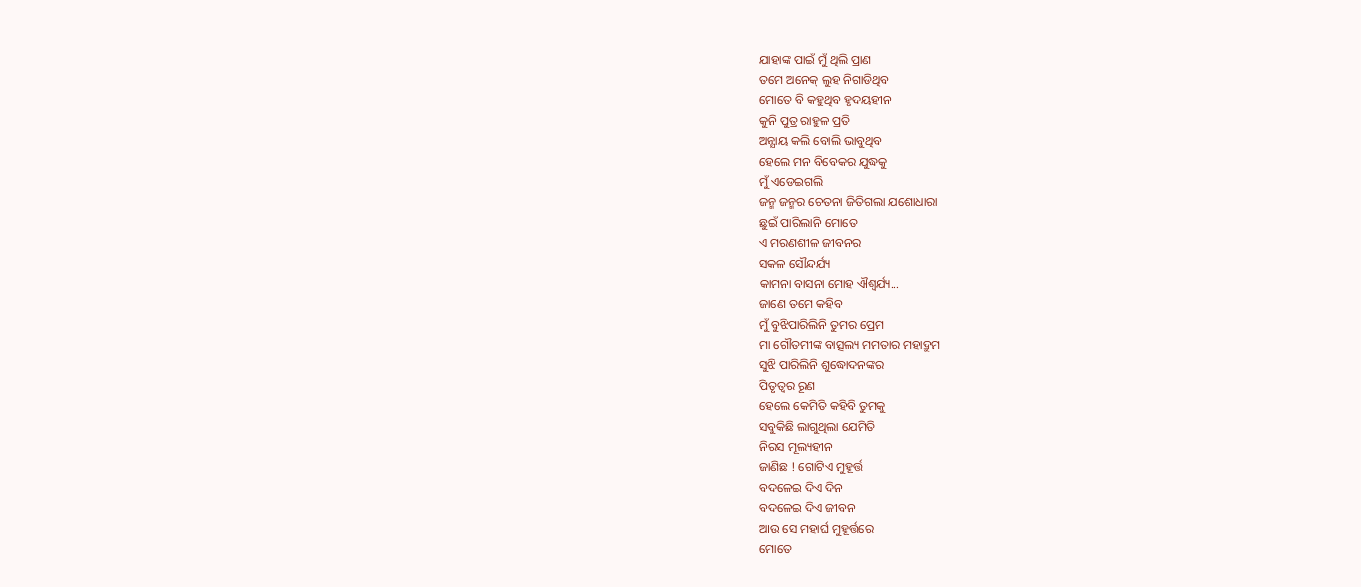ଯାହାଙ୍କ ପାଇଁ ମୁଁ ଥିଲି ପ୍ରାଣ
ତମେ ଅନେକ୍ ଲୁହ ନିଗାଡିଥିବ
ମୋତେ ବି କହୁଥିବ ହୃଦୟହୀନ
କୁନି ପୁତ୍ର ରାହୁଳ ପ୍ରତି
ଅନ୍ଯାୟ କଲି ବୋଲି ଭାବୁଥିବ
ହେଲେ ମନ ବିବେକର ଯୁଦ୍ଧକୁ
ମୁଁ ଏଡେଇଗଲି
ଜନ୍ମ ଜନ୍ମର ଚେତନା ଜିତିଗଲା ଯଶୋଧାରା
ଛୁଇଁ ପାରିଲାନି ମୋତେ
ଏ ମରଣଶୀଳ ଜୀବନର
ସକଳ ସୌନ୍ଦର୍ଯ୍ୟ
କାମନା ବାସନା ମୋହ ଐଶ୍ୱର୍ଯ୍ୟ...
ଜାଣେ ତମେ କହିବ
ମୁଁ ବୁଝିପାରିଲିନି ତୁମର ପ୍ରେମ
ମା ଗୌତମୀଙ୍କ ବାତ୍ସଲ୍ୟ ମମତାର ମହାଦ୍ରୁମ
ସୁଝି ପାରିଲିନି ଶୁଦ୍ଧୋଦନଙ୍କର
ପିତୃତ୍ଵର ରୂଣ
ହେଲେ କେମିତି କହିବି ତୁମକୁ
ସବୁକିଛି ଲାଗୁଥିଲା ଯେମିତି
ନିରସ ମୂଲ୍ୟହୀନ
ଜାଣିଛ ! ଗୋଟିଏ ମୁହୂର୍ତ୍ତ
ବଦଳେଇ ଦିଏ ଦିନ
ବଦଳେଇ ଦିଏ ଜୀବନ
ଆଉ ସେ ମହାର୍ଘ ମୁହୂର୍ତ୍ତରେ
ମୋତେ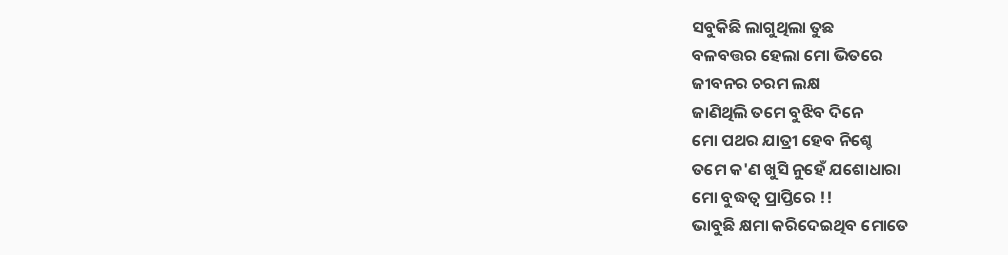ସବୁକିଛି ଲାଗୁଥିଲା ତୁଛ
ବଳବତ୍ତର ହେଲା ମୋ ଭିତରେ
ଜୀବନର ଚରମ ଲକ୍ଷ
ଜାଣିଥିଲି ତମେ ବୁଝିବ ଦିନେ
ମୋ ପଥର ଯାତ୍ରୀ ହେବ ନିଶ୍ଚେ
ତମେ କ'ଣ ଖୁସି ନୁହେଁ ଯଶୋଧାରା
ମୋ ବୁଦ୍ଧତ୍ବ ପ୍ରାପ୍ତିରେ !!
ଭାବୁଛି କ୍ଷମା କରିଦେଇଥିବ ମୋତେ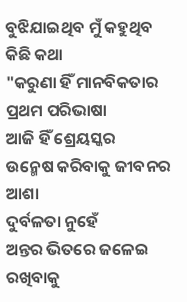ବୁଝିଯାଇଥିବ ମୁଁ କହୁଥିବ କିଛି କଥା
"କରୁଣା ହିଁ ମାନବିକତାର
ପ୍ରଥମ ପରିଭାଷା
ଆଜି ହିଁ ଶ୍ରେୟସ୍କର
ଉନ୍ମେଷ କରିବାକୁ ଜୀବନର ଆଶା
ଦୁର୍ବଳତା ନୁହେଁ
ଅନ୍ତର ଭିତରେ ଜଳେଇ ରଖିବାକୁ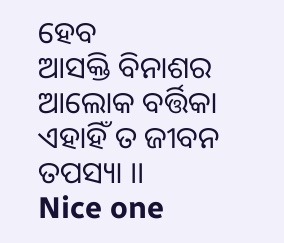ହେବ
ଆସକ୍ତି ବିନାଶର ଆଲୋକ ବର୍ତ୍ତିକା
ଏହାହିଁ ତ ଜୀବନ ତପସ୍ୟା ।।
Nice one